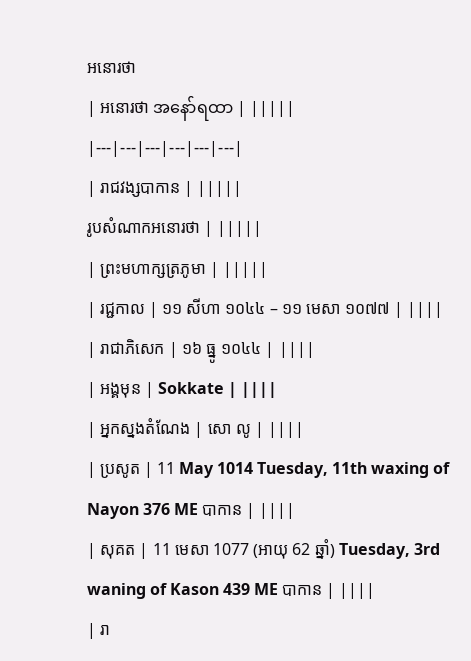អនោរថា
| អនោរថា အနော်ရထာ | |||||
|---|---|---|---|---|---|
| រាជវង្សបាកាន | |||||
រូបសំណាកអនោរថា | |||||
| ព្រះមហាក្សត្រភូមា | |||||
| រជ្ជកាល | ១១ សីហា ១០៤៤ – ១១ មេសា ១០៧៧ | ||||
| រាជាភិសេក | ១៦ ធ្នូ ១០៤៤ | ||||
| អង្គមុន | Sokkate | ||||
| អ្នកស្នងតំណែង | សោ លូ | ||||
| ប្រសូត | 11 May 1014 Tuesday, 11th waxing of Nayon 376 ME បាកាន | ||||
| សុគត | 11 មេសា 1077 (អាយុ 62 ឆ្នាំ) Tuesday, 3rd waning of Kason 439 ME បាកាន | ||||
| រា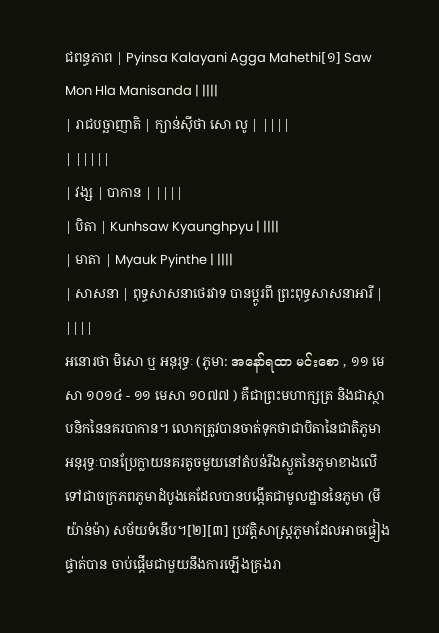ជពន្ធភាព | Pyinsa Kalayani Agga Mahethi[១] Saw Mon Hla Manisanda | ||||
| រាជបច្ឆាញាតិ | ក្យាន់ស៊ីថា សោ លូ | ||||
| |||||
| វង្ស | បាកាន | ||||
| បិតា | Kunhsaw Kyaunghpyu | ||||
| មាតា | Myauk Pyinthe | ||||
| សាសនា | ពុទ្ធសាសនាថេរវាទ បានប្តូរពី ព្រះពុទ្ធសាសនាអារី | ||||
អនោរថា មិសោ ឬ អនុរុទ្ធៈ (ភូមា: အနော်ရထာ မင်းစော , ១១ មេសា ១០១៤ - ១១ មេសា ១០៧៧ ) គឺជាព្រះមហាក្សត្រ និងជាស្ថាបនិកនៃនគរបាកាន។ លោកត្រូវបានចាត់ទុកថាជាបិតានៃជាតិភូមា អនុរុទ្ធៈបានប្រែក្លាយនគរតូចមួយនៅតំបន់រីងស្ងួតនៃភូមាខាងលើទៅជាចក្រភពភូមាដំបូងគេដែលបានបង្កើតជាមូលដ្ឋាននៃភូមា (មីយ៉ាន់ម៉ា) សម័យទំនើប។[២][៣] ប្រវត្តិសាស្ត្រភូមាដែលអាចផ្ទៀងផ្ទាត់បាន ចាប់ផ្តើមជាមួយនឹងការឡើងគ្រងរា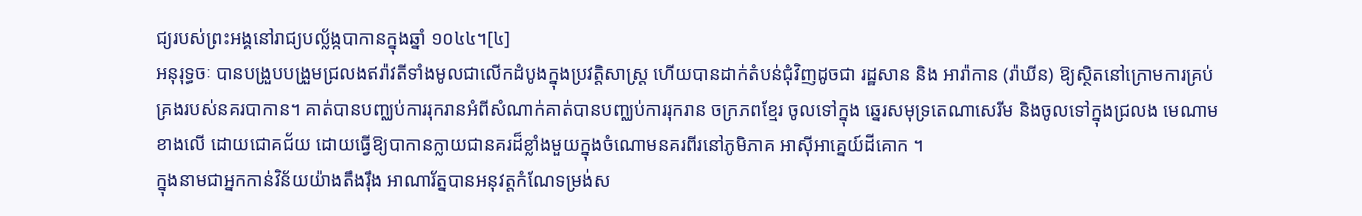ជ្យរបស់ព្រះអង្គនៅរាជ្យបល្ល័ង្កបាកានក្នុងឆ្នាំ ១០៤៤។[៤]
អនុរុទ្ធចៈ បានបង្រួបបង្រួមជ្រលងឥរ៉ាវតីទាំងមូលជាលើកដំបូងក្នុងប្រវត្តិសាស្ត្រ ហើយបានដាក់តំបន់ជុំវិញដូចជា រដ្ឋសាន និង អារ៉ាកាន (រ៉ាឃីន) ឱ្យស្ថិតនៅក្រោមការគ្រប់គ្រងរបស់នគរបាកាន។ គាត់បានបញ្ឈប់ការរុករានអំពីសំណាក់គាត់បានបញ្ឈប់ការរុករាន ចក្រភពខ្មែរ ចូលទៅក្នុង ឆ្នេរសមុទ្រតេណាសេរីម និងចូលទៅក្នុងជ្រលង មេណាមខាងលើ ដោយជោគជ័យ ដោយធ្វើឱ្យបាកានក្លាយជានគរដ៏ខ្លាំងមួយក្នុងចំណោមនគរពីរនៅភូមិភាគ អាស៊ីអាគ្នេយ៍ដីគោក ។
ក្នុងនាមជាអ្នកកាន់វិន័យយ៉ាងតឹងរ៉ឹង អាណារ័ត្នបានអនុវត្តកំណែទម្រង់ស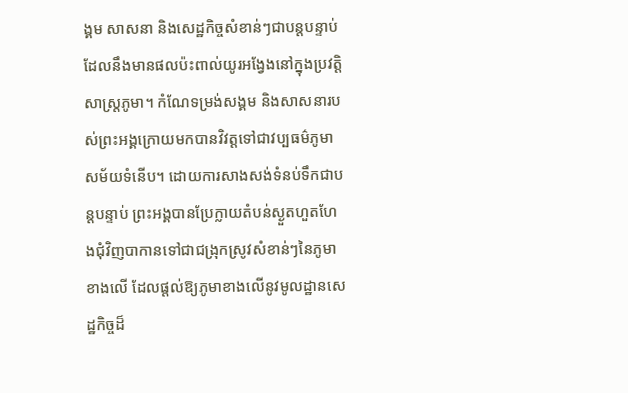ង្គម សាសនា និងសេដ្ឋកិច្ចសំខាន់ៗជាបន្តបន្ទាប់ ដែលនឹងមានផលប៉ះពាល់យូរអង្វែងនៅក្នុងប្រវត្តិសាស្ត្រភូមា។ កំណែទម្រង់សង្គម និងសាសនារបស់ព្រះអង្គក្រោយមកបានវិវត្តទៅជាវប្បធម៌ភូមាសម័យទំនើប។ ដោយការសាងសង់ទំនប់ទឹកជាបន្តបន្ទាប់ ព្រះអង្គបានប្រែក្លាយតំបន់ស្ងួតហួតហែងជុំវិញបាកានទៅជាជង្រុកស្រូវសំខាន់ៗនៃភូមាខាងលើ ដែលផ្តល់ឱ្យភូមាខាងលើនូវមូលដ្ឋានសេដ្ឋកិច្ចដ៏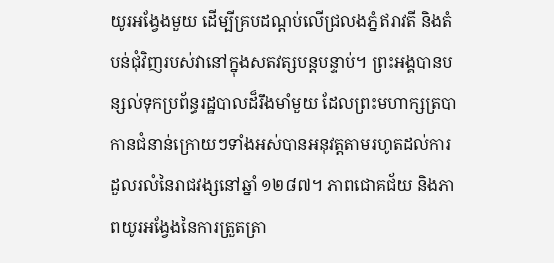យូរអង្វែងមួយ ដើម្បីគ្របដណ្ដប់លើជ្រលងភ្នំឥរាវតី និងតំបន់ជុំវិញរបស់វានៅក្នុងសតវត្សបន្តបន្ទាប់។ ព្រះអង្គបានបន្សល់ទុកប្រព័ន្ធរដ្ឋបាលដ៏រឹងមាំមួយ ដែលព្រះមហាក្សត្របាកានជំនាន់ក្រោយៗទាំងអស់បានអនុវត្តតាមរហូតដល់ការដួលរលំនៃរាជវង្សនៅឆ្នាំ ១២៨៧។ ភាពជោគជ័យ និងភាពយូរអង្វែងនៃការត្រួតត្រា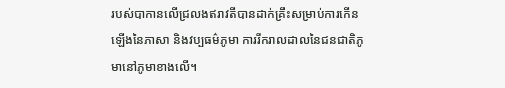របស់បាកានលើជ្រលងឥរាវតីបានដាក់គ្រឹះសម្រាប់ការកើនឡើងនៃភាសា និងវប្បធម៌ភូមា ការរីករាលដាលនៃជនជាតិភូមានៅភូមាខាងលើ។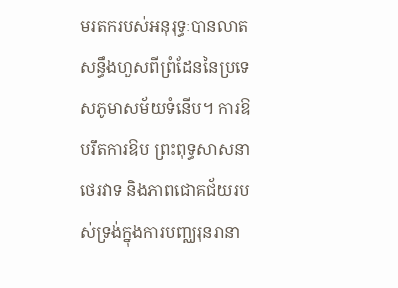មរតករបស់អនុរុទ្ធៈបានលាតសន្ធឹងហួសពីព្រំដែននៃប្រទេសភូមាសម័យទំនើប។ ការឱបរឹតការឱប ព្រះពុទ្ធសាសនាថេរវាទ និងភាពជោគជ័យរបស់ទ្រង់ក្នុងការបញ្ឈរុនរានា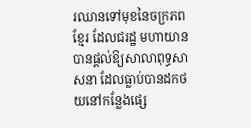រឈានទៅមុខនៃចក្រភពខ្មែរ ដែលជរដ្ឋ មហាយាន បានផ្តល់ឱ្យសាលាពុទ្ធសាសនា ដែលធ្លាប់បានដកថយនៅកន្លែងផ្សេ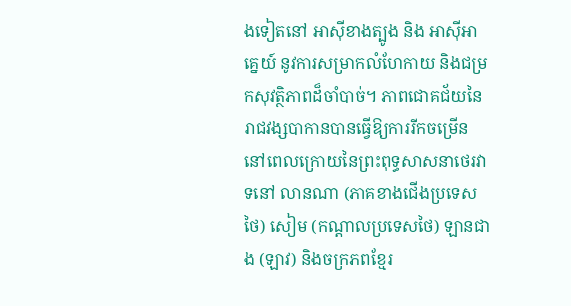ងទៀតនៅ អាស៊ីខាងត្បូង និង អាស៊ីអាគ្នេយ៍ នូវការសម្រាកលំហែកាយ និងជម្រកសុវត្ថិភាពដ៏ចាំបាច់។ ភាពជោគជ័យនៃរាជវង្សបាកានបានធ្វើឱ្យការរីកចម្រើននៅពេលក្រោយនៃព្រះពុទ្ធសាសនាថេរវាទនៅ លានណា (ភាគខាងជើងប្រទេសថៃ) សៀម (កណ្តាលប្រទេសថៃ) ឡានជាង (ឡាវ) និងចក្រភពខ្មែរ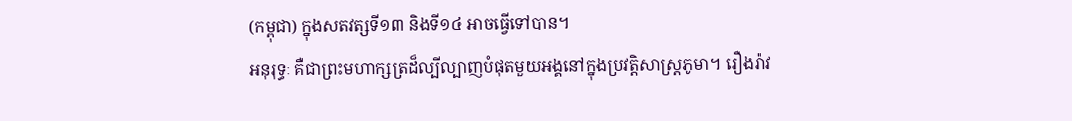(កម្ពុជា) ក្នុងសតវត្សទី១៣ និងទី១៤ អាចធ្វើទៅបាន។
អនុរុទ្ធៈ គឺជាព្រះមហាក្សត្រដ៏ល្បីល្បាញបំផុតមួយអង្គនៅក្នុងប្រវត្តិសាស្ត្រភូមា។ រឿងរ៉ាវ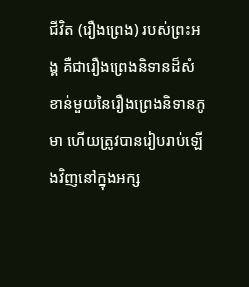ជីវិត (រឿងព្រេង) របស់ព្រះអង្គ គឺជារឿងព្រេងនិទានដ៏សំខាន់មួយនៃរឿងព្រេងនិទានភូមា ហើយត្រូវបានរៀបរាប់ឡើងវិញនៅក្នុងអក្ស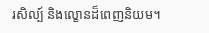រសិល្ប៍ និងល្ខោនដ៏ពេញនិយម។